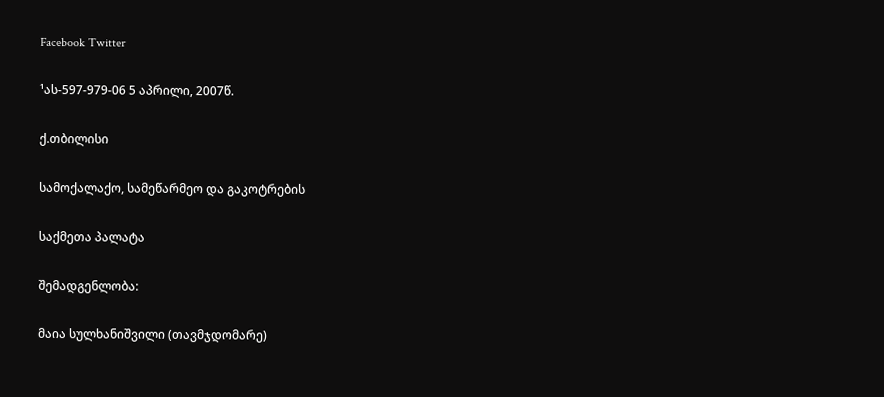Facebook Twitter

¹ას-597-979-06 5 აპრილი, 2007წ.

ქ.თბილისი

სამოქალაქო, სამეწარმეო და გაკოტრების

საქმეთა პალატა

შემადგენლობა:

მაია სულხანიშვილი (თავმჯდომარე)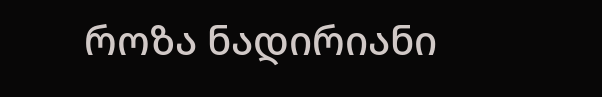როზა ნადირიანი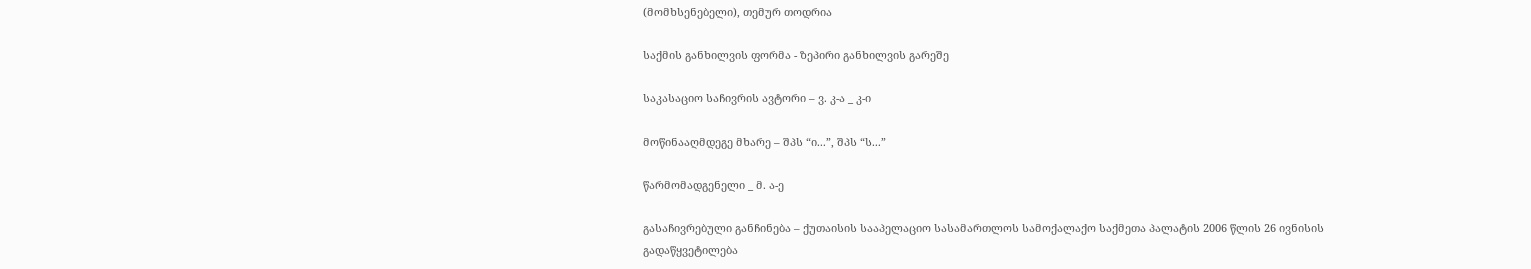(მომხსენებელი), თემურ თოდრია

საქმის განხილვის ფორმა - ზეპირი განხილვის გარეშე

საკასაციო საჩივრის ავტორი – ვ. კ-ა _ კ-ი

მოწინააღმდეგე მხარე – შპს “ი...”, შპს “ს...”

წარმომადგენელი _ მ. ა-ე

გასაჩივრებული განჩინება – ქუთაისის სააპელაციო სასამართლოს სამოქალაქო საქმეთა პალატის 2006 წლის 26 ივნისის გადაწყვეტილება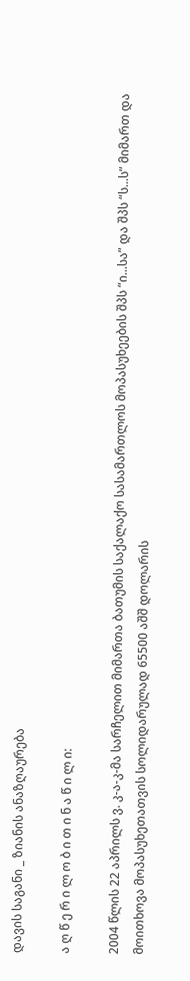დავის საგანი _ ზიანის ანაზღაურება

ა ღ წ ე რ ი ლ ო ბ ი თ ი ნ ა წ ი ლ ი:

2004 წლის 22 აპრილს ვ. კ-ა-კ-მა სარჩელით მიმართა ბათუმის საქალაქო სასამართლოს მოპასუხეების შპს “ი...სა” და შპს “ს...ს” მიმართ და მოითხოვა მოპასუხეთათვის სოლიდარულად 65500 აშშ დოლარის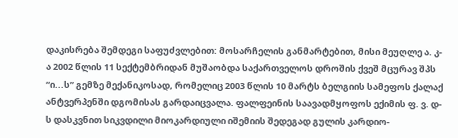დაკისრება შემდეგი საფუძვლებით: მოსარჩელის განმარტებით, მისი მეუღლე ა. კ-ა 2002 წლის 11 სექტემბრიდან მუშაობდა საქართველოს დროშის ქვეშ მცურავ შპს “ი...ს” გემზე მექანიკოსად, რომელიც 2003 წლის 10 მარტს ბელგიის სამეფოს ქალაქ ანტვერპენში დგომისას გარდაიცვალა. ფალფეინის საავადმყოფოს ექიმის ფ. ვ. დ-ს დასკვნით სიკვდილი მიოკარდიული იშემიის შედეგად გულის კარდიო-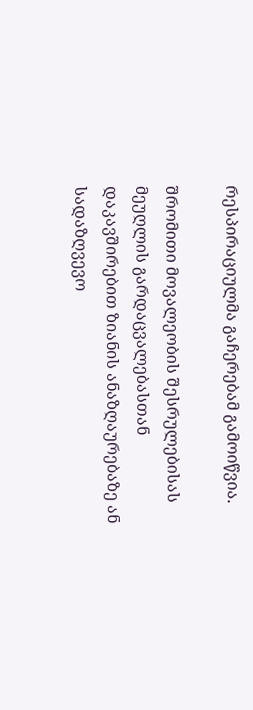რესპირაციულმა გაჩერებამ გამოიწვია.

შრომითი მოვალეობის შესრულებისას მეუღლის გარდაცვალებასთან დაკავშირებით ზიანის ანაზღაურებაზე ან სადაზღვევო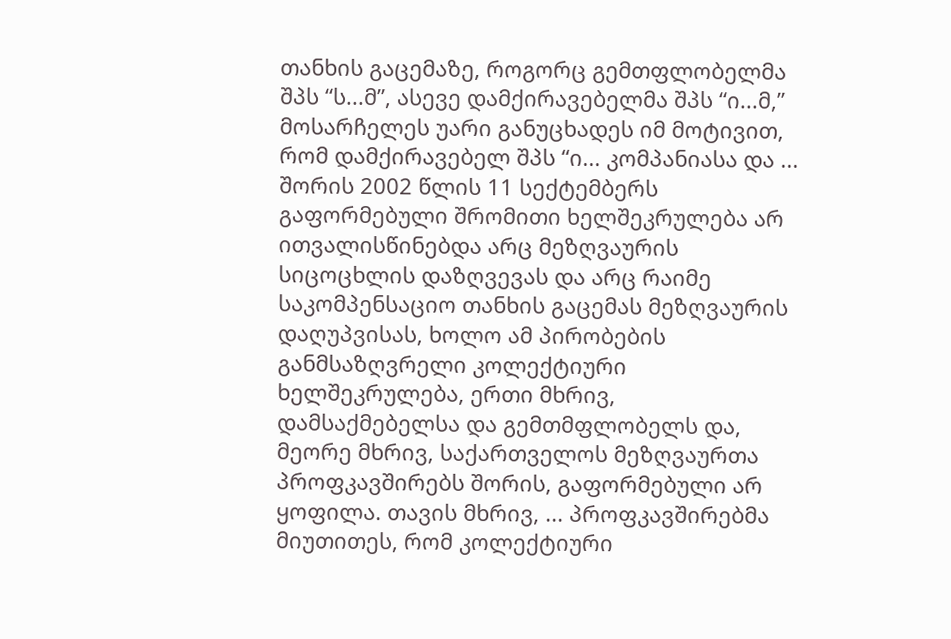თანხის გაცემაზე, როგორც გემთფლობელმა შპს “ს...მ”, ასევე დამქირავებელმა შპს “ი...მ,” მოსარჩელეს უარი განუცხადეს იმ მოტივით, რომ დამქირავებელ შპს “ი... კომპანიასა და ... შორის 2002 წლის 11 სექტემბერს გაფორმებული შრომითი ხელშეკრულება არ ითვალისწინებდა არც მეზღვაურის სიცოცხლის დაზღვევას და არც რაიმე საკომპენსაციო თანხის გაცემას მეზღვაურის დაღუპვისას, ხოლო ამ პირობების განმსაზღვრელი კოლექტიური ხელშეკრულება, ერთი მხრივ, დამსაქმებელსა და გემთმფლობელს და, მეორე მხრივ, საქართველოს მეზღვაურთა პროფკავშირებს შორის, გაფორმებული არ ყოფილა. თავის მხრივ, ... პროფკავშირებმა მიუთითეს, რომ კოლექტიური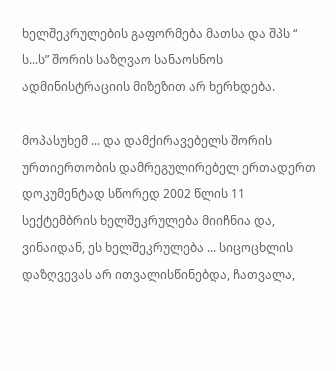ხელშეკრულების გაფორმება მათსა და შპს “ ს...ს” შორის საზღვაო სანაოსნოს ადმინისტრაციის მიზეზით არ ხერხდება.

მოპასუხემ ... და დამქირავებელს შორის ურთიერთობის დამრეგულირებელ ერთადერთ დოკუმენტად სწორედ 2002 წლის 11 სექტემბრის ხელშეკრულება მიიჩნია და, ვინაიდან, ეს ხელშეკრულება ... სიცოცხლის დაზღვევას არ ითვალისწინებდა, ჩათვალა,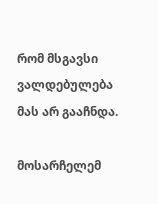რომ მსგავსი ვალდებულება მას არ გააჩნდა.

მოსარჩელემ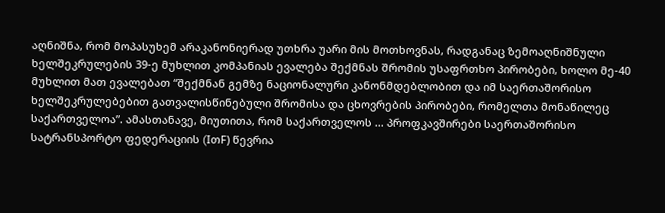აღნიშნა, რომ მოპასუხემ არაკანონიერად უთხრა უარი მის მოთხოვნას, რადგანაც ზემოაღნიშნული ხელშეკრულების 39-ე მუხლით კომპანიას ევალება შექმნას შრომის უსაფრთხო პირობები, ხოლო მე-40 მუხლით მათ ევალებათ “შექმნან გემზე ნაციონალური კანონმდებლობით და იმ საერთაშორისო ხელშეკრულებებით გათვალისწინებული შრომისა და ცხოვრების პირობები, რომელთა მონაწილეც საქართველოა”. ამასთანავე, მიუთითა, რომ საქართველოს ... პროფკავშირები საერთაშორისო სატრანსპორტო ფედერაციის (IთF) წევრია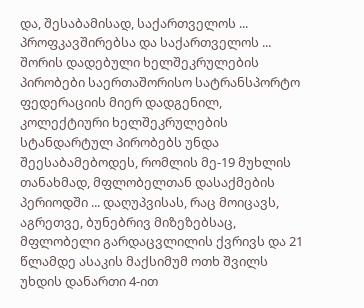და, შესაბამისად, საქართველოს ... პროფკავშირებსა და საქართველოს ... შორის დადებული ხელშეკრულების პირობები საერთაშორისო სატრანსპორტო ფედერაციის მიერ დადგენილ, კოლექტიური ხელშეკრულების სტანდარტულ პირობებს უნდა შეესაბამებოდეს, რომლის მე-19 მუხლის თანახმად, მფლობელთან დასაქმების პერიოდში ... დაღუპვისას, რაც მოიცავს, აგრეთვე, ბუნებრივ მიზეზებსაც, მფლობელი გარდაცვლილის ქვრივს და 21 წლამდე ასაკის მაქსიმუმ ოთხ შვილს უხდის დანართი 4-ით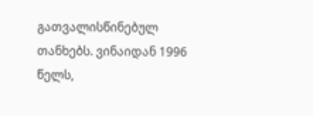გათვალისწინებულ თანხებს. ვინაიდან 1996 წელს,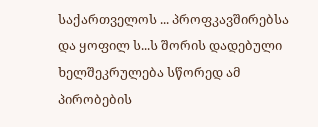საქართველოს ... პროფკავშირებსა და ყოფილ ს...ს შორის დადებული ხელშეკრულება სწორედ ამ პირობების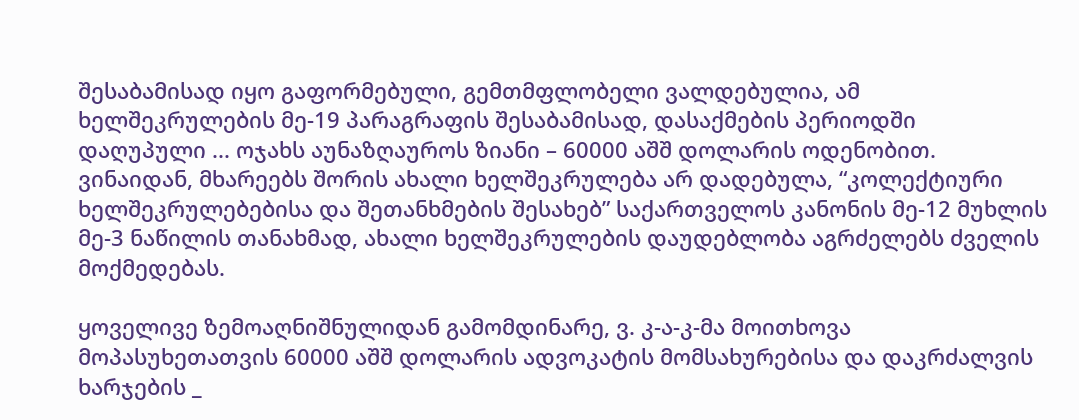შესაბამისად იყო გაფორმებული, გემთმფლობელი ვალდებულია, ამ ხელშეკრულების მე-19 პარაგრაფის შესაბამისად, დასაქმების პერიოდში დაღუპული ... ოჯახს აუნაზღაუროს ზიანი – 60000 აშშ დოლარის ოდენობით. ვინაიდან, მხარეებს შორის ახალი ხელშეკრულება არ დადებულა, “კოლექტიური ხელშეკრულებებისა და შეთანხმების შესახებ” საქართველოს კანონის მე-12 მუხლის მე-3 ნაწილის თანახმად, ახალი ხელშეკრულების დაუდებლობა აგრძელებს ძველის მოქმედებას.

ყოველივე ზემოაღნიშნულიდან გამომდინარე, ვ. კ-ა-კ-მა მოითხოვა მოპასუხეთათვის 60000 აშშ დოლარის ადვოკატის მომსახურებისა და დაკრძალვის ხარჯების _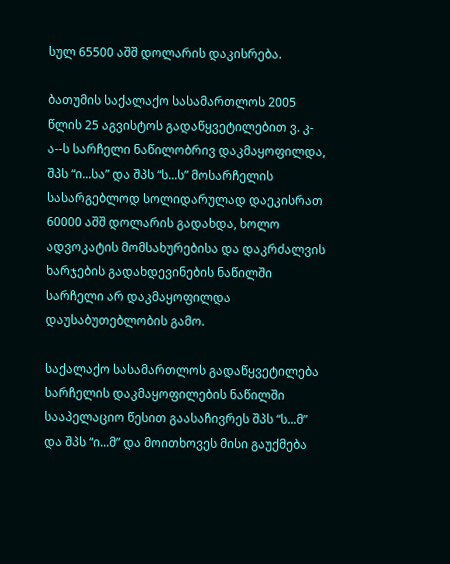სულ 65500 აშშ დოლარის დაკისრება.

ბათუმის საქალაქო სასამართლოს 2005 წლის 25 აგვისტოს გადაწყვეტილებით ვ. კ-ა--ს სარჩელი ნაწილობრივ დაკმაყოფილდა, შპს “ი...სა” და შპს “ს...ს” მოსარჩელის სასარგებლოდ სოლიდარულად დაეკისრათ 60000 აშშ დოლარის გადახდა, ხოლო ადვოკატის მომსახურებისა და დაკრძალვის ხარჯების გადახდევინების ნაწილში სარჩელი არ დაკმაყოფილდა დაუსაბუთებლობის გამო.

საქალაქო სასამართლოს გადაწყვეტილება სარჩელის დაკმაყოფილების ნაწილში სააპელაციო წესით გაასაჩივრეს შპს “ს...მ” და შპს “ი...მ” და მოითხოვეს მისი გაუქმება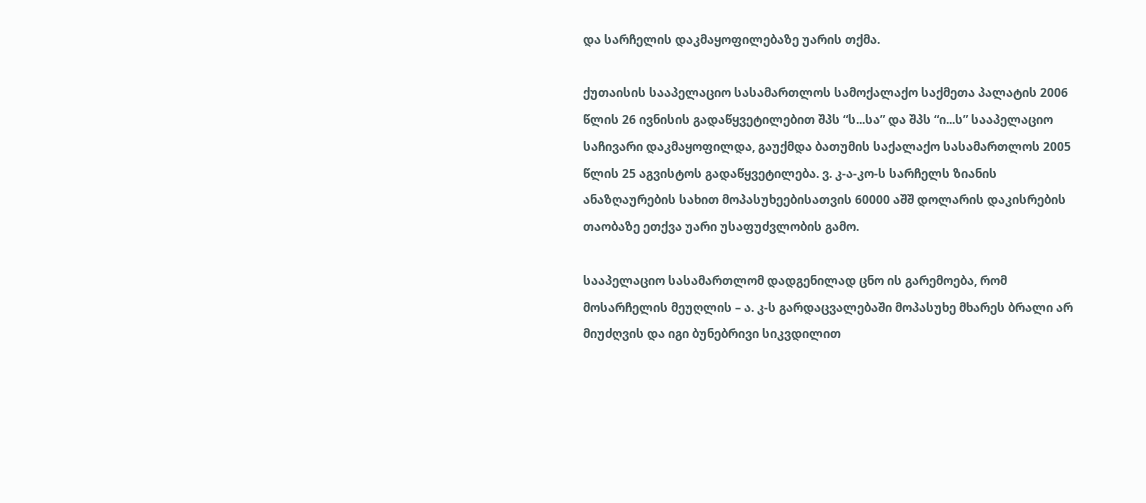და სარჩელის დაკმაყოფილებაზე უარის თქმა.

ქუთაისის სააპელაციო სასამართლოს სამოქალაქო საქმეთა პალატის 2006 წლის 26 ივნისის გადაწყვეტილებით შპს “ს...სა” და შპს “ი...ს” სააპელაციო საჩივარი დაკმაყოფილდა, გაუქმდა ბათუმის საქალაქო სასამართლოს 2005 წლის 25 აგვისტოს გადაწყვეტილება. ვ. კ-ა-კო-ს სარჩელს ზიანის ანაზღაურების სახით მოპასუხეებისათვის 60000 აშშ დოლარის დაკისრების თაობაზე ეთქვა უარი უსაფუძვლობის გამო.

სააპელაციო სასამართლომ დადგენილად ცნო ის გარემოება, რომ მოსარჩელის მეუღლის – ა. კ-ს გარდაცვალებაში მოპასუხე მხარეს ბრალი არ მიუძღვის და იგი ბუნებრივი სიკვდილით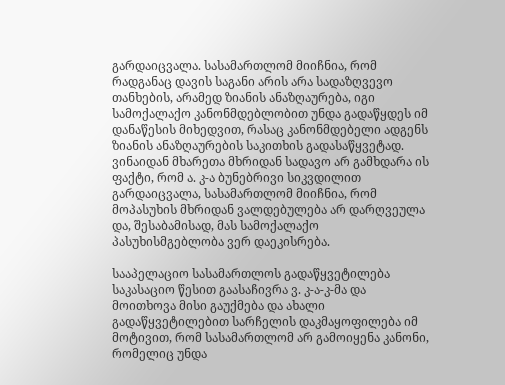გარდაიცვალა. სასამართლომ მიიჩნია, რომ რადგანაც დავის საგანი არის არა სადაზღვევო თანხების, არამედ ზიანის ანაზღაურება, იგი სამოქალაქო კანონმდებლობით უნდა გადაწყდეს იმ დანაწესის მიხედვით, რასაც კანონმდებელი ადგენს ზიანის ანაზღაურების საკითხის გადასაწყვეტად. ვინაიდან მხარეთა მხრიდან სადავო არ გამხდარა ის ფაქტი, რომ ა. კ-ა ბუნებრივი სიკვდილით გარდაიცვალა, სასამართლომ მიიჩნია, რომ მოპასუხის მხრიდან ვალდებულება არ დარღვეულა და, შესაბამისად, მას სამოქალაქო პასუხისმგებლობა ვერ დაეკისრება.

სააპელაციო სასამართლოს გადაწყვეტილება საკასაციო წესით გაასაჩივრა ვ. კ-ა-კ-მა და მოითხოვა მისი გაუქმება და ახალი გადაწყვეტილებით სარჩელის დაკმაყოფილება იმ მოტივით, რომ სასამართლომ არ გამოიყენა კანონი, რომელიც უნდა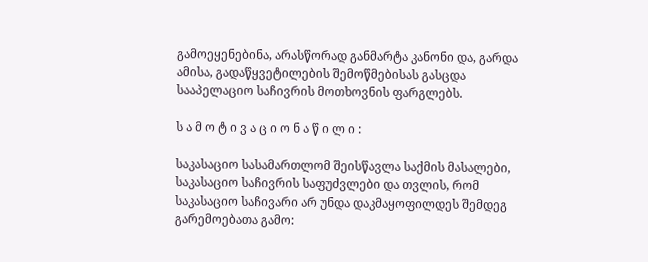გამოეყენებინა, არასწორად განმარტა კანონი და, გარდა ამისა, გადაწყვეტილების შემოწმებისას გასცდა სააპელაციო საჩივრის მოთხოვნის ფარგლებს.

ს ა მ ო ტ ი ვ ა ც ი ო ნ ა წ ი ლ ი :

საკასაციო სასამართლომ შეისწავლა საქმის მასალები, საკასაციო საჩივრის საფუძვლები და თვლის, რომ საკასაციო საჩივარი არ უნდა დაკმაყოფილდეს შემდეგ გარემოებათა გამო: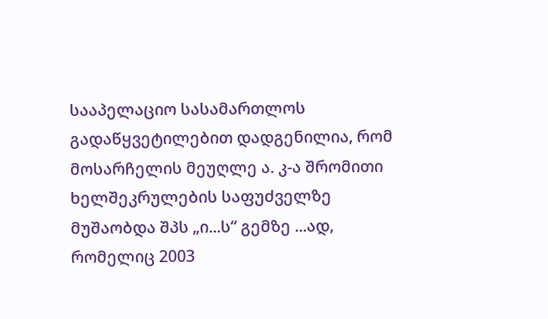სააპელაციო სასამართლოს გადაწყვეტილებით დადგენილია, რომ მოსარჩელის მეუღლე ა. კ-ა შრომითი ხელშეკრულების საფუძველზე მუშაობდა შპს „ი...ს“ გემზე ...ად, რომელიც 2003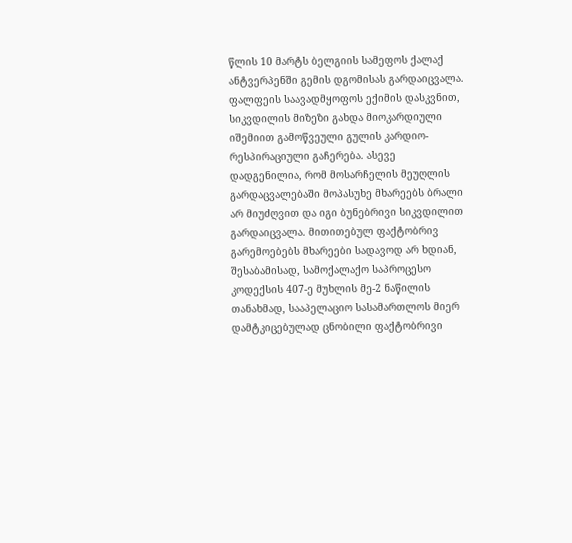წლის 10 მარტს ბელგიის სამეფოს ქალაქ ანტვერპენში გემის დგომისას გარდაიცვალა. ფალფეის საავადმყოფოს ექიმის დასკვნით, სიკვდილის მიზეზი გახდა მიოკარდიული იშემიით გამოწვეული გულის კარდიო-რესპირაციული გაჩერება. ასევე დადგენილია, რომ მოსარჩელის მეუღლის გარდაცვალებაში მოპასუხე მხარეებს ბრალი არ მიუძღვით და იგი ბუნებრივი სიკვდილით გარდაიცვალა. მითითებულ ფაქტობრივ გარემოებებს მხარეები სადავოდ არ ხდიან, შესაბამისად, სამოქალაქო საპროცესო კოდექსის 407-ე მუხლის მე-2 ნაწილის თანახმად, სააპელაციო სასამართლოს მიერ დამტკიცებულად ცნობილი ფაქტობრივი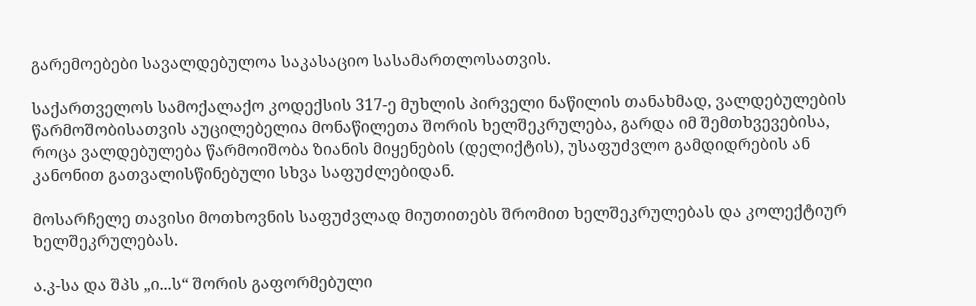გარემოებები სავალდებულოა საკასაციო სასამართლოსათვის.

საქართველოს სამოქალაქო კოდექსის 317-ე მუხლის პირველი ნაწილის თანახმად, ვალდებულების წარმოშობისათვის აუცილებელია მონაწილეთა შორის ხელშეკრულება, გარდა იმ შემთხვევებისა, როცა ვალდებულება წარმოიშობა ზიანის მიყენების (დელიქტის), უსაფუძვლო გამდიდრების ან კანონით გათვალისწინებული სხვა საფუძლებიდან.

მოსარჩელე თავისი მოთხოვნის საფუძვლად მიუთითებს შრომით ხელშეკრულებას და კოლექტიურ ხელშეკრულებას.

ა.კ-სა და შპს „ი...ს“ შორის გაფორმებული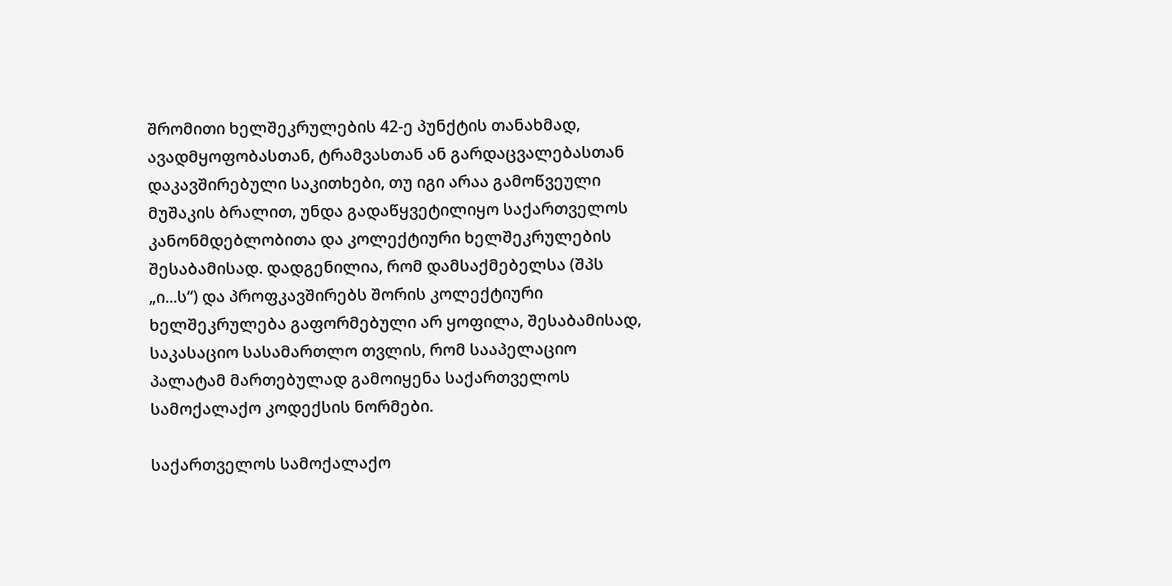შრომითი ხელშეკრულების 42-ე პუნქტის თანახმად, ავადმყოფობასთან, ტრამვასთან ან გარდაცვალებასთან დაკავშირებული საკითხები, თუ იგი არაა გამოწვეული მუშაკის ბრალით, უნდა გადაწყვეტილიყო საქართველოს კანონმდებლობითა და კოლექტიური ხელშეკრულების შესაბამისად. დადგენილია, რომ დამსაქმებელსა (შპს „ი...ს“) და პროფკავშირებს შორის კოლექტიური ხელშეკრულება გაფორმებული არ ყოფილა, შესაბამისად, საკასაციო სასამართლო თვლის, რომ სააპელაციო პალატამ მართებულად გამოიყენა საქართველოს სამოქალაქო კოდექსის ნორმები.

საქართველოს სამოქალაქო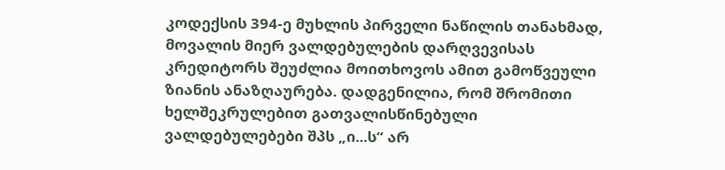კოდექსის 394-ე მუხლის პირველი ნაწილის თანახმად, მოვალის მიერ ვალდებულების დარღვევისას კრედიტორს შეუძლია მოითხოვოს ამით გამოწვეული ზიანის ანაზღაურება. დადგენილია, რომ შრომითი ხელშეკრულებით გათვალისწინებული ვალდებულებები შპს „ი...ს“ არ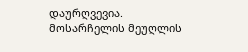დაურღვევია. მოსარჩელის მეუღლის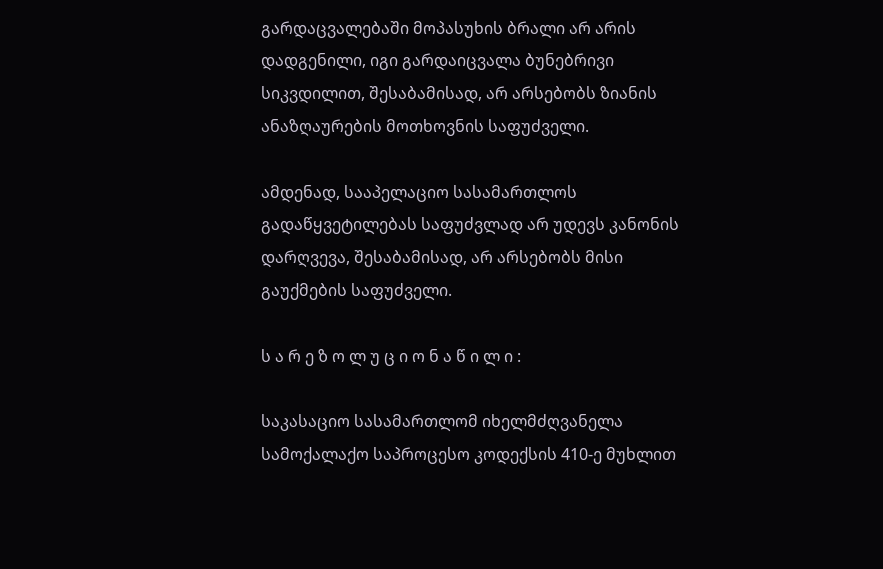გარდაცვალებაში მოპასუხის ბრალი არ არის დადგენილი, იგი გარდაიცვალა ბუნებრივი სიკვდილით, შესაბამისად, არ არსებობს ზიანის ანაზღაურების მოთხოვნის საფუძველი.

ამდენად, სააპელაციო სასამართლოს გადაწყვეტილებას საფუძვლად არ უდევს კანონის დარღვევა, შესაბამისად, არ არსებობს მისი გაუქმების საფუძველი.

ს ა რ ე ზ ო ლ უ ც ი ო ნ ა წ ი ლ ი :

საკასაციო სასამართლომ იხელმძღვანელა სამოქალაქო საპროცესო კოდექსის 410-ე მუხლით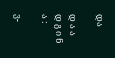და

დ ა ა დ გ ი ნ ა :

ვ-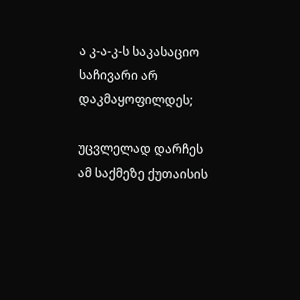ა კ-ა-კ-ს საკასაციო საჩივარი არ დაკმაყოფილდეს;

უცვლელად დარჩეს ამ საქმეზე ქუთაისის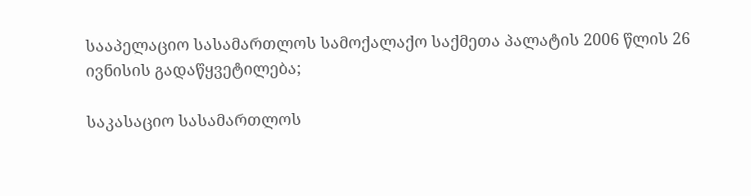სააპელაციო სასამართლოს სამოქალაქო საქმეთა პალატის 2006 წლის 26 ივნისის გადაწყვეტილება;

საკასაციო სასამართლოს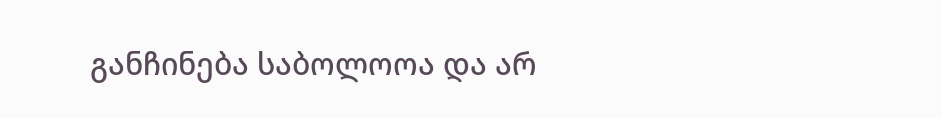განჩინება საბოლოოა და არ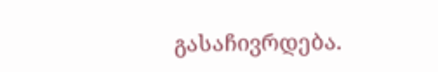გასაჩივრდება.